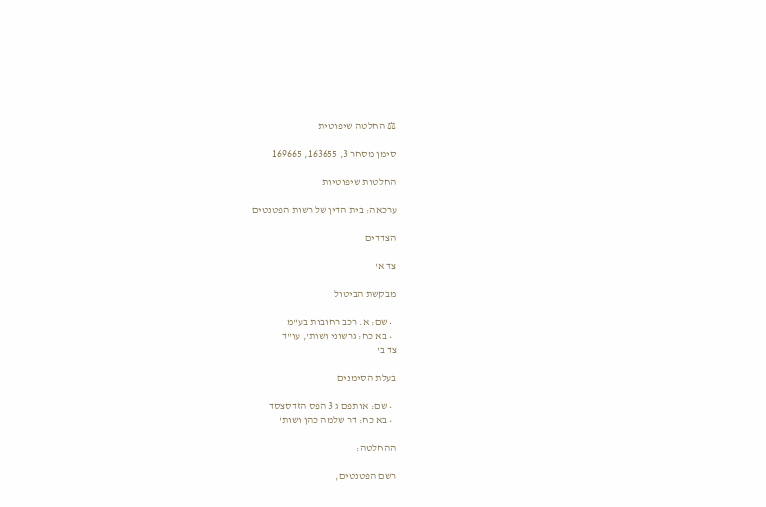⚖ החלטה שיפוטית

סימן מסחר 3, 163655, 169665

החלטות שיפוטיות

ערכאה: בית הדין של רשות הפטנטים

הצדדים

צד א'

מבקשת הביטול

  • שם: א. רכב רחובות בע"מ
  • בא כח: גרשוני ושות', עו"ד
צד ב'

בעלת הסימנים

  • שם: אותפם ג 3 הפס הזדסצסד
  • בא כח: דר שלמה כהן ושות'

ההחלטה:

רשם הפטנטים,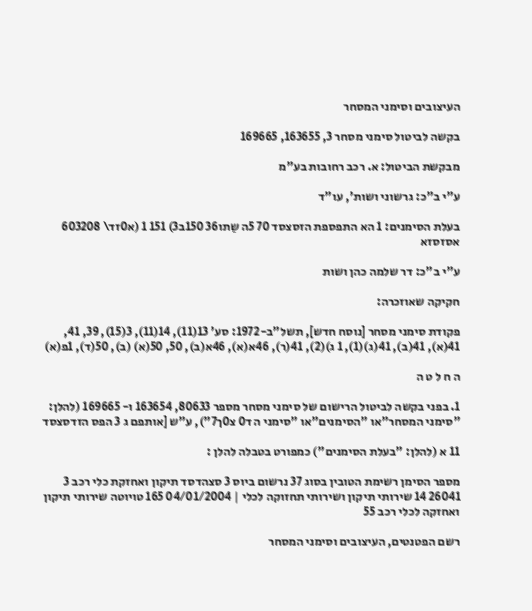העיצובים וסימני המסחר

בקשה לביטול סימני מסחר 3, 163655, 169665

מבקשת הביטול: א. רכב רחובות בע"מ

ע"י ב"כ: גרשוני ושות', עו"ד

בעלת הסימנים: 1 הא התפספת הזסצסד 70 5ה שַתו36 150ב3) 151 1 (א0זד\ 603208 אסזסזא

ע"י ב"כ: דר שלמה כהן ושות

חקיקה שאוזכרה:

פקודת סימני מסחר [נוסח חדש], תשל"ב-1972: סע' 13(11), 14(11), 3(15), 39, 41, 41(א), 41(ב), 41(ג)(1), 1 ג)(2), 41(ר), 46א(א), 46א(ב), 50, 50(א) (ב), 50(ד), 1פ(א)

ה ח ל ט ה

1. בפני בקשה לביטול הרישום של סימני מסחר מספר 80633, 163654 ו- 169665 (להלן: "סימני המסחר"או "הסימנים"או "סימני ה ד0 צ0ך7"), ע"ש [אותפם ג 3 הפס הזדסצסד

11 א (להלן: "בעלת הסימנים") כמפורט בטבלה להלן :

מספר הסימן רשימת הטובין בסוג 37 נרשום ביוס 3 סצהדסד תיקון ואחזקת כלי רכב 3 26041 14 שירותי תיקון ושירותי תחזוקה לכלי | 04/01/2004 165 טויוטה שירותי תיקון ואחזקה לכלי רכב 55

רשם הפטנטים, העיצובים וסימני המסחר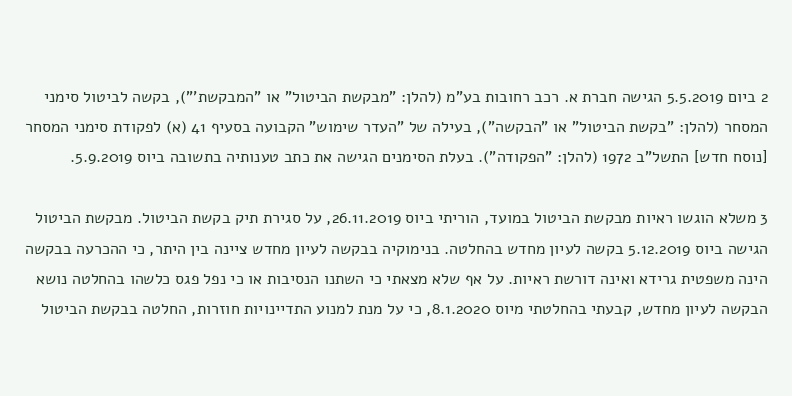2 ביום 5.5.2019 הגישה חברת א. רכב רחובות בע"מ (להלן: "מבקשת הביטול" או "המבקשת'"), בקשה לביטול סימני המסחר (להלן: "בקשת הביטול" או "הבקשה"), בעילה של "העדר שימוש" הקבועה בסעיף 41 (א) לפקודת סימני המסחר [נוסח חדש] התשל"ב 1972 (להלן: "הפקודה"). בעלת הסימנים הגישה את כתב טענותיה בתשובה ביוס 5.9.2019.

3 משלא הוגשו ראיות מבקשת הביטול במועד, הוריתי ביוס 26.11.2019, על סגירת תיק בקשת הביטול. מבקשת הביטול הגישה ביוס 5.12.2019 בקשה לעיון מחדש בהחלטה. בנימוקיה בבקשה לעיון מחדש ציינה בין היתר, כי ההכרעה בבקשה הינה משפטית גרידא ואינה דורשת ראיות. על אף שלא מצאתי כי השתנו הנסיבות או כי נפל פגס כלשהו בהחלטה נושא הבקשה לעיון מחדש, קבעתי בהחלטתי מיוס 8.1.2020, כי על מנת למנוע התדיינויות חוזרות, החלטה בבקשת הביטול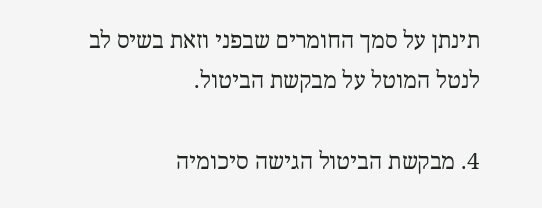תינתן על סמך החומרים שבפני וזאת בשיס לב לנטל המוטל על מבקשת הביטול.

4. מבקשת הביטול הגישה סיכומיה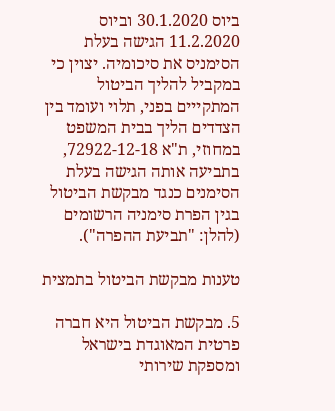ביוס 30.1.2020 וביוס 11.2.2020 הגישה בעלת הסימניס את סיכומיה. יצוין כי במקביל להליך הביטול המתקייים בפני, תלוי ועומד בין הצדדים הליך בבית המשפט במחוזי, ת"א 72922-12-18, בתביעה אותה הגישה בעלת הסימנים כנגד מבקשת הביטול בגין הפרת סימניה הרשומים (להלן: "תביעת ההפרה").

טענות מבקשת הביטול בתמצית

5. מבקשת הביטול היא חברה פרטית המאוגדת בישראל ומספקת שירותי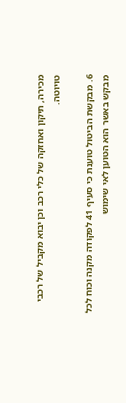מכירה, תיקון ואחזקה של כלי רכב וכן יבוא מקביל של רכבי טויוטה.

6. מבקשת הביטול טוענת כי סעיף 41 לפקודה מקנה וכוח לכל מבקש באשר הוא הטוען לאי שימוש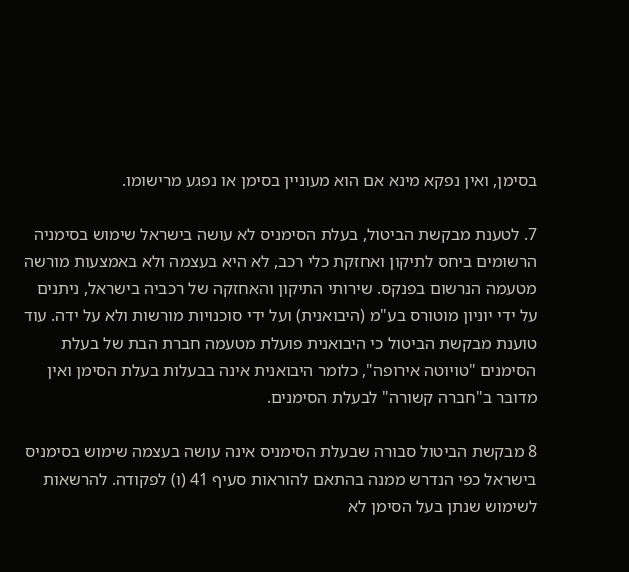בסימן, ואין נפקא מינא אם הוא מעוניין בסימן או נפגע מרישומו.

7. לטענת מבקשת הביטול, בעלת הסימניס לא עושה בישראל שימוש בסימניה הרשומים ביחס לתיקון ואחזקת כלי רכב, לא היא בעצמה ולא באמצעות מורשה מטעמה הנרשום בפנקס. שירותי התיקון והאחזקה של רכביה בישראל, ניתנים על ידי יוניון מוטורס בע"מ (היבואנית) ועל ידי סוכנויות מורשות ולא על ידה. עוד טוענת מבקשת הביטול כי היבואנית פועלת מטעמה חברת הבת של בעלת הסימנים "טויוטה אירופה", כלומר היבואנית אינה בבעלות בעלת הסימן ואין מדובר ב"חברה קשורה" לבעלת הסימנים.

8 מבקשת הביטול סבורה שבעלת הסימניס אינה עושה בעצמה שימוש בסימניס בישראל כפי הנדרש ממנה בהתאם להוראות סעיף 41 (ו) לפקודה. להרשאות לשימוש שנתן בעל הסימן לא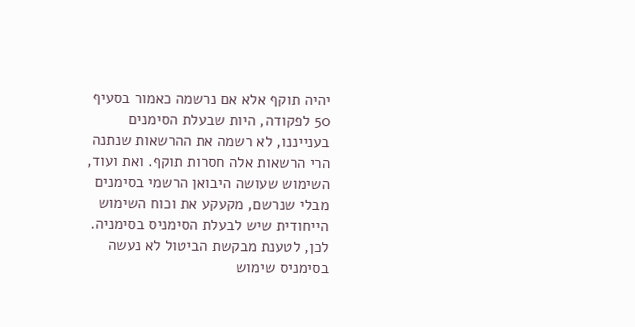יהיה תוקף אלא אם נרשמה כאמור בסעיף 50 לפקודה, היות שבעלת הסימנים בענייננו, לא רשמה את ההרשאות שנתנה הרי הרשאות אלה חסרות תוקף. ואת ועוד, השימוש שעושה היבואן הרשמי בסימנים מבלי שנרשם, מקעקע את וכוח השימוש הייחודית שיש לבעלת הסימניס בסימניה. לכן, לטענת מבקשת הביטול לא נעשה בסימניס שימוש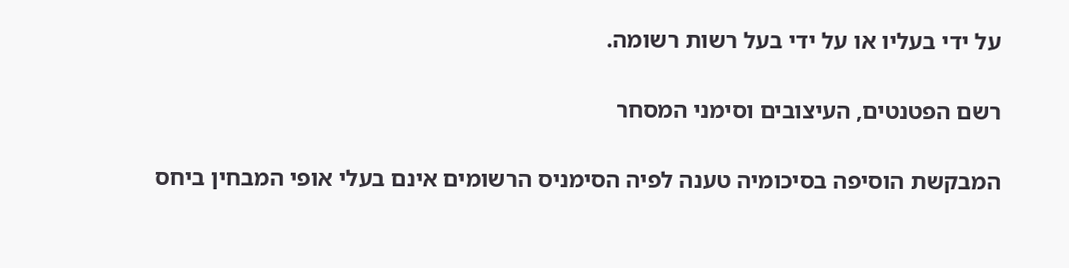על ידי בעליו או על ידי בעל רשות רשומה.

רשם הפטנטים, העיצובים וסימני המסחר

המבקשת הוסיפה בסיכומיה טענה לפיה הסימניס הרשומים אינם בעלי אופי המבחין ביחס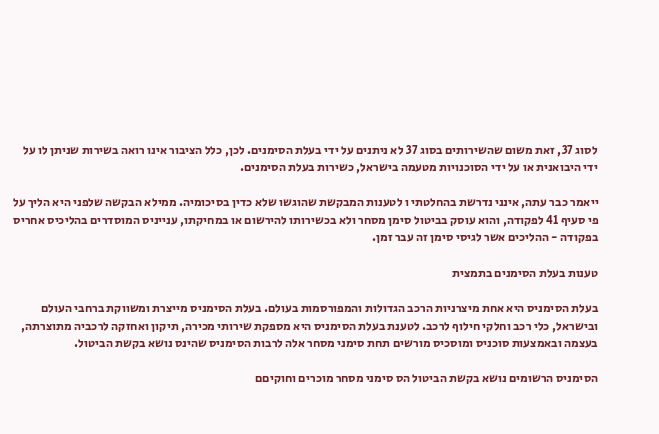לסוג 37, זאת משום שהשירותים בסוג 37 לא ניתנים על ידי בעלת הסימנים. לכן, כלל הציבור אינו רואה בשירות שניתן לו על ידי היבואנית או על ידי הסוכנויות מטעמה בישראל, כשירות בעלת הסימנים.

ייאמר כבר עתה, אינני נדרשת בהחלטתי ו לטענות המבקשת שהוגשו שלא כדין בסיכומיה. ממילא הבקשה שלפני היא הליך על פי סעיף 41 לפקודה, והוא עוסק בביטול סימן מסחר ולא בכשירותו להירשום או במחיקתו, ענייניס המוסדרים בהליכיס אחריס בפקודה - ההליכים אשר לגיסי סימן זה עבר זמן.

טענות בעלת הסימנים בתמצית

בעלת הסימניס היא אחת מיצרניות הרכב הגדולות והמפורסמות בעולם. בעלת הסימניס מייצרת ומשווקת ברחבי העולם ובישראל, כלי רכב וחלקי חילוף לרכב. לטענת בעלת הסימניס היא מספקת שירותי מכירה, תיקון ואחזקה לרכביה מתוצרתה, בעצמה ובאמצעות סוכניס ומוסכיס מורשים תחת סימני מסחר אלה לרבות הסימניס שהינס נושא בקשת הביטול.

הסימניס הרשומים נושא בקשת הביטול הס סימני מסחר מוכרים וחוקיםם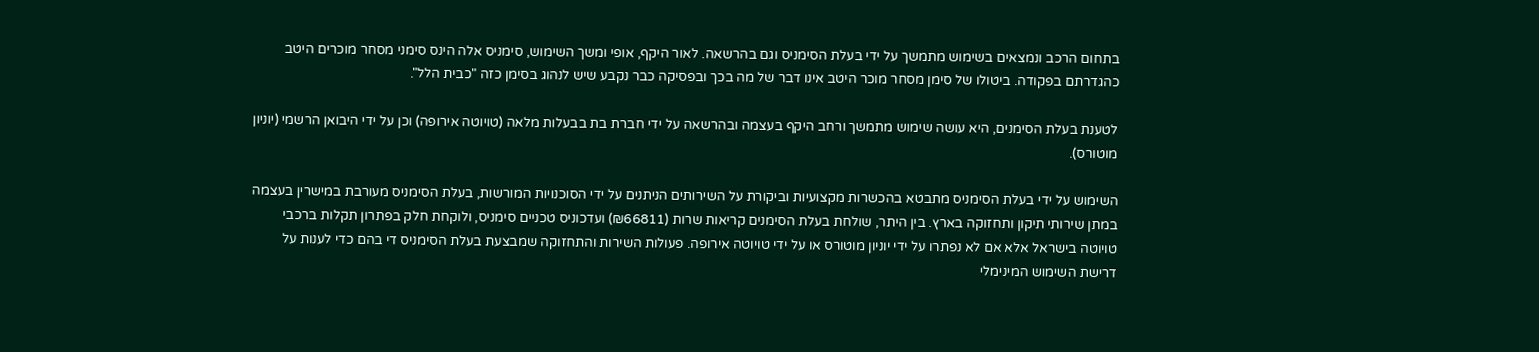בתחום הרכב ונמצאים בשימוש מתמשך על ידי בעלת הסימניס וגם בהרשאה. לאור היקף, אופי ומשך השימוש, סימניס אלה הינס סימני מסחר מוכרים היטב כהגדרתם בפקודה. ביטולו של סימן מסחר מוכר היטב אינו דבר של מה בכך ובפסיקה כבר נקבע שיש לנהוג בסימן כזה "כבית הלל".

לטענת בעלת הסימנים, היא עושה שימוש מתמשך ורחב היקף בעצמה ובהרשאה על ידי חברת בת בבעלות מלאה (טויוטה אירופה) וכן על ידי היבואן הרשמי (יוניון מוטורס).

השימוש על ידי בעלת הסימניס מתבטא בהכשרות מקצועיות וביקורת על השירותים הניתנים על ידי הסוכנויות המורשות, בעלת הסימניס מעורבת במישרין בעצמה במתן שירותי תיקון ותחזוקה בארץ. בין היתר, שולחת בעלת הסימנים קריאות שרות (₪66811) ועדכוניס טכניים סימניס, ולוקחת חלק בפתרון תקלות ברכבי טויוטה בישראל אלא אם לא נפתרו על ידי יוניון מוטורס או על ידי טויוטה אירופה. פעולות השירות והתחזוקה שמבצעת בעלת הסימניס די בהם כדי לענות על דרישת השימוש המינימלי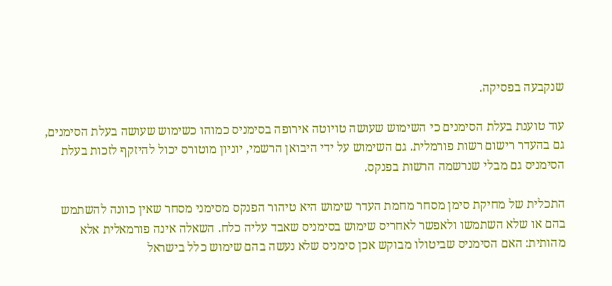שנקבעה בפסיקה.

עוד טוענת בעלת הסימנים כי השימוש שעושה טויוטה אירופה בסימניס כמוהו כשימוש שעושה בעלת הסימנים, גם בהעדר רישום רשות פורמלית. גם השימוש על ידי היבואן הרשמי, יוניון מוטורס יכול להיזקף לזכות בעלת הסימניס גם מבלי שנרשמה הרשות בפנקס.

התכלית של מחיקת סימן מסחר מחמת העדר שימוש היא טיהור הפנקס מסימני מסחר שאין כוונה להשתמש בהם או שלא השתמשו ולאפשר לאחריס שימוש בסימניס שאבד עליה כלח. השאלה אינה פורמאלית אלא מהותית: האם הסימניס שביטולו מבוקש אכן סימניס שלא נעשה בהם שימוש כלל בישראל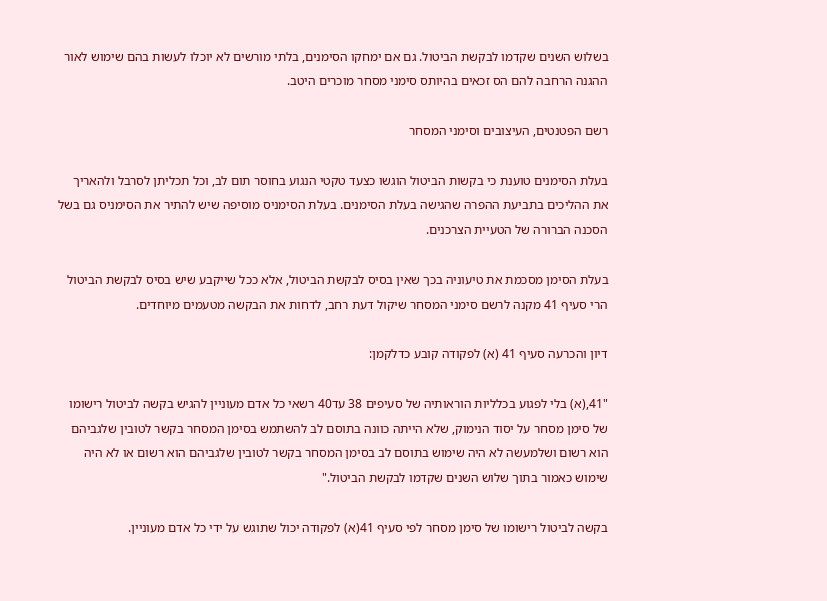בשלוש השנים שקדמו לבקשת הביטול. גם אם ימחקו הסימנים, בלתי מורשים לא יוכלו לעשות בהם שימוש לאור ההגנה הרחבה להם הס זכאים בהיותס סימני מסחר מוכרים היטב.

רשם הפטנטים, העיצובים וסימני המסחר

בעלת הסימנים טוענת כי בקשות הביטול הוגשו כצעד טקטי הנגוע בחוסר תום לב, וכל תכליתן לסרבל ולהאריך את ההליכים בתביעת ההפרה שהגישה בעלת הסימנים. בעלת הסימניס מוסיפה שיש להתיר את הסימניס גם בשל הסכנה הברורה של הטעיית הצרכנים.

בעלת הסימן מסכמת את טיעוניה בכך שאין בסיס לבקשת הביטול, אלא ככל שייקבע שיש בסיס לבקשת הביטול הרי סעיף 41 מקנה לרשם סימני המסחר שיקול דעת רחב, לדחות את הבקשה מטעמים מיוחדים.

דיון והכרעה סעיף 41 (א) לפקודה קובע כדלקמן:

"41,(א) בלי לפגוע בכלליות הוראותיה של סעיפים 38 עד40 רשאי כל אדם מעוניין להגיש בקשה לביטול רישומו של סימן מסחר על יסוד הנימוק, שלא הייתה כוונה בתוסם לב להשתמש בסימן המסחר בקשר לטובין שלגביהם הוא רשום ושלמעשה לא היה שימוש בתוסם לב בסימן המסחר בקשר לטובין שלגביהם הוא רשום או לא היה שימוש כאמור בתוך שלוש השנים שקדמו לבקשת הביטול."

בקשה לביטול רישומו של סימן מסחר לפי סעיף 41(א) לפקודה יכול שתוגש על ידי כל אדם מעוניין.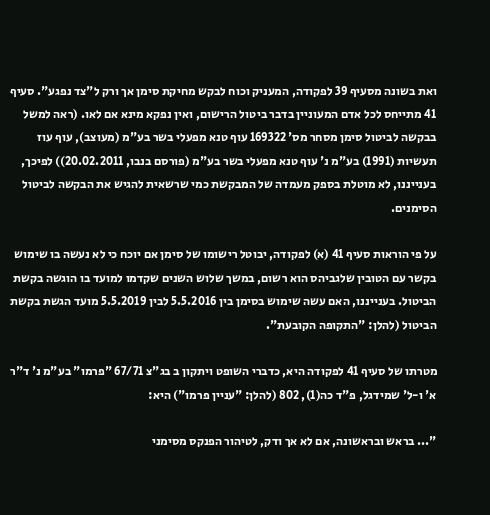ואת בשונה מסעיף 39 לפקודה, המעניק וכוח לבקש מחיקת סימן אך ורק ל"צד נפגע". סעיף 41 מתייחס לכל אדם המעוניין בדבר ביטול הרישום, ואין נפקא מינא אם לאו. (ראה למשל בבקשה לביטול סימן מסחר מס' 169322 עוף טנא מפעלי בשר בע"מ (מעוצב), עוף עוז תעשיות (1991) בע"מ נ' עוף טנא מפעלי בשר בע"מ (פורסם בנבו, 20.02.2011)) לפיכך, בענייננו, לא מוטלת בספק מעמדה של המבקשת כמי שרשאית להגיש את הבקשה לביטול הסימנים.

על פי הוראות סעיף 41 (א) לפקודה, יבוטל רישומו של סימן אם יוכח כי לא נעשה בו שימוש בקשר עם הטובין שלגביהס הוא רשום, במשך שלוש השנים שקדמו למועד בו הוגשה בקשת הביטול. בענייננו, האם עשה שימוש בסימן בין 5.5.2016 לבין 5.5.2019 מועד הגשת בקשת הביטול (להלן: "התקופה הקובעת".

מטרתו של סעיף 41 לפקודה היא, כדברי השופט ויתקון ב בג"צ 67/71 "פרמו" בע"מ נ' ד"ר א' ו-ל' שמידגל, פ"ד כה(1), 802 (להלן: "עניין פרמו") היא:

"... בראש ובראשונה, אם לא אך ודק, לטיהור הפנקס מסימני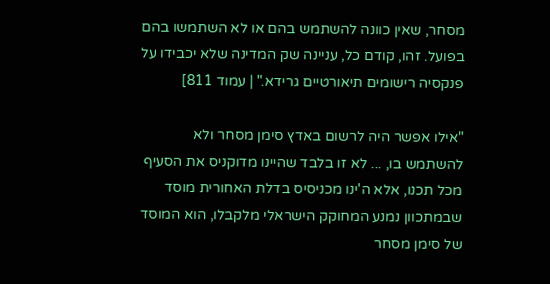מסחר, שאין כוונה להשתמש בהם או לא השתמשו בהם בפועל. זהו, קודם כל, עניינה שק המדינה שלא יכבידו על פנקסיה רישומים תיאורטיים גרידא." | עמוד 811]

"אילו אפשר היה לרשום באדץ סימן מסחר ולא להשתמש בו, ... לא זו בלבד שהיינו מדוקניס את הסעיף מכל תכנו, אלא ה'ינו מכניסיס בדלת האחורית מוסד שבמתכוון נמנע המחוקק הישראלי מלקבלו, הוא המוסד של סימן מסחר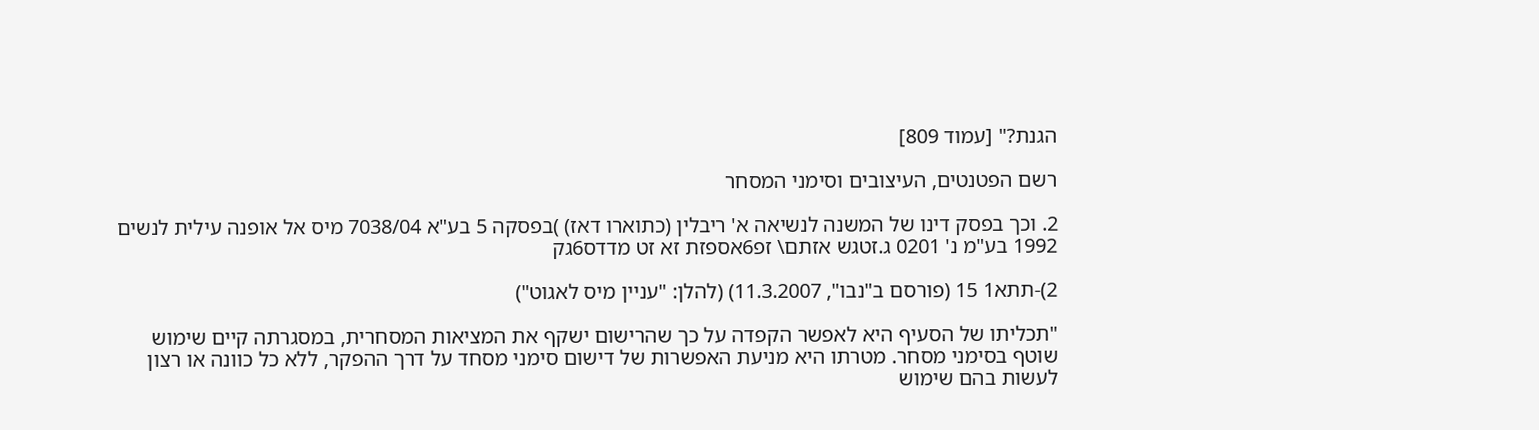הגנת?" [עמוד 809]

רשם הפטנטים, העיצובים וסימני המסחר

2. וכך בפסק דינו של המשנה לנשיאה א' ריבלין (כתוארו דאז) )בפסקה 5 בע"א 7038/04 מיס אל אופנה עילית לנשים 1992 בע"מ נ' 0201 ג.זטגש אזתם\ זפ6אספזת זא זט מדדס6גק

2)-תתא1 15 (פורסם ב"נבו", 11.3.2007) (להלן: "עניין מיס לאגוט")

"תכליתו של הסעיף היא לאפשר הקפדה על כך שהרישום ישקף את המציאות המסחרית, במסגרתה קיים שימוש שוטף בסימני מסחר. מטרתו היא מניעת האפשרות של דישום סימני מסחד על דרך ההפקר, ללא כל כוונה או רצון לעשות בהם שימוש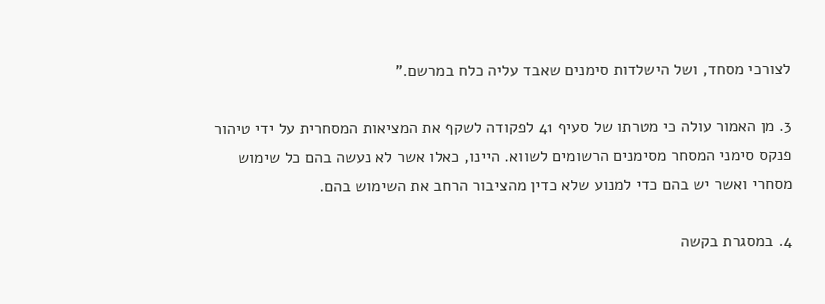לצורכי מסחד, ושל הישלדות סימנים שאבד עליה כלח במרשם."

3. מן האמור עולה כי מטרתו של סעיף 41 לפקודה לשקף את המציאות המסחרית על ידי טיהור פנקס סימני המסחר מסימנים הרשומים לשווא. היינו, כאלו אשר לא נעשה בהם כל שימוש מסחרי ואשר יש בהם כדי למנוע שלא כדין מהציבור הרחב את השימוש בהם.

4. במסגרת בקשה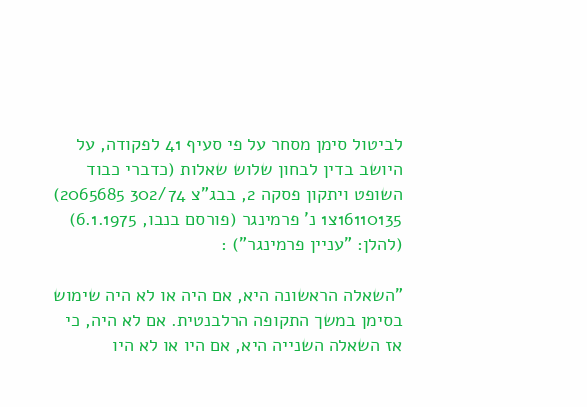לביטול סימן מסחר על פי סעיף 41 לפקודה, על היושב בדין לבחון שלוש שאלות (כדברי כבוד השופט ויתקון פסקה 2, בבג"צ 302/74 2065685) 16110135צ1 נ' פרמינגר (פורסם בנבו, 6.1.1975) (להלן: "עניין פרמינגר") :

"השאלה הראשונה היא, אם היה או לא היה שימוש בסימן במשך התקופה הרלבנטית. אם לא היה, כי אז השאלה השנייה היא, אם היו או לא היו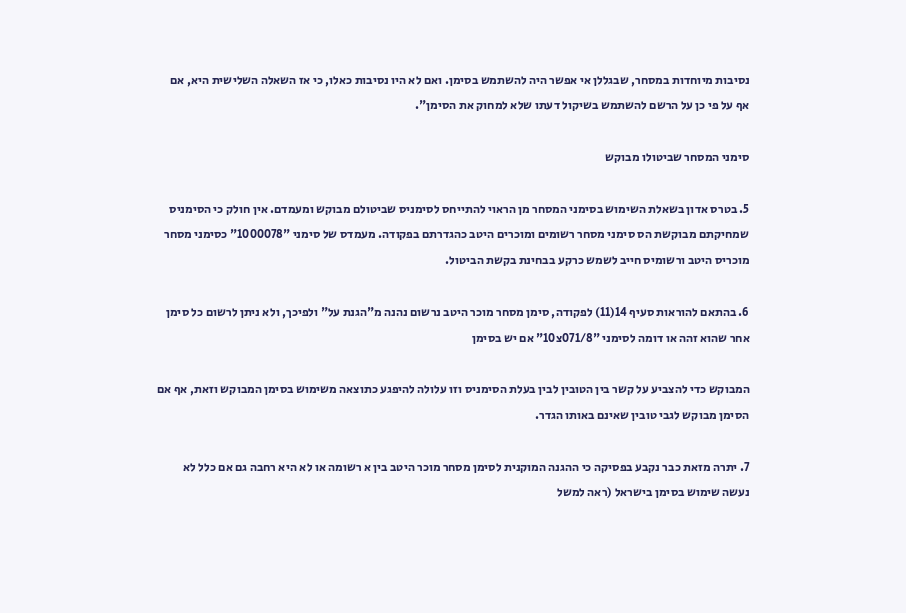נסיבות מיוחדות במסחר, שבגללן אי אפשר היה להשתמש בסימן. ואם לא היו נסיבות כאלו, כי אז השאלה השלישית היא, אם אף על פי כן על הרשם להשתמש בשיקול דעתו שלא למחוק את הסימן".

סימני המסחר שביטולו מבוקש

5. בטרס אדון בשאלת השימוש בסימני המסחר מן הראוי להתייחס לסימניס שביטולם מבוקש ומעמדם. אין חולק כי הסימניס שמחיקתם מבוקשת הס סימני מסחר רשומים ומוכרים היטב כהגדרתם בפקודה. מעמדס של סימני "1000078" כסימני מסחר מוכריס היטב ורשומיס חייב לשמש כרקע בבחינת בקשת הביטול.

6. בהתאם להוראות סעיף 14(11) לפקודה, סימן מסחר מוכר היטב נרשום נהנה מ"הגנת על" ולפיכך, ולא ניתן לרשום כל סימן אחר שהוא זהה או דומה לסימני "071/8צ10" אם יש בסימן

המבוקש כדי להצביע על קשר בין הטובין לבין בעלת הסימניס וזו עלולה להיפגע כתוצאה משימוש בסימן המבוקש וזאת, אף אם הסימן מבוקש לגבי טובין שאינם באותו הגדר.

7. יתרה מזאת כבר נקבע בפסיקה כי ההגנה המוקנית לסימן מסחר מוכר היטב בין א רשומה או לא היא רחבה גם אם כלל לא נעשה שימוש בסימן בישראל (ראה למשל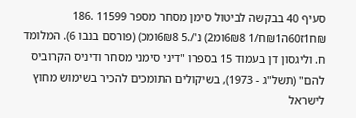סעיף 40 בבקשה לביטול סימן מסחר מספר 11599 .186 ₪ח1ז60ה₪1ח/1 6₪8ומ2) נ'/.5 6₪8ומכ) (פורסם בנבו 6). המלומד ח. וליגסון דן בעמוד 15 בספרו "דיני סימני מסחר ודיניס הקרוביס להם" (תשל"ג - 1973), בשיקולים התומכים להכיר בשימוש מחוץ לישראל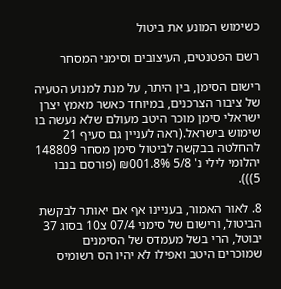כשימוש המונע את ביטול

רשם הפטנטים, העיצובים וסימני המסחר

רישום הסימן, בין היתר, על מנת למנוע הטעיה של ציבור הצרכנים, במיוחד כאשר מאמץ יצרן ישראלי סימן מוכר היטב מעולם שלא נעשה בו שימוש בישראל.(ראה לעניין גם סעיף 21 להחלטה בבקשה לביטול סימן מסחר 148809 יהלומי לילי נ' 5/8 ₪001.8% (פורסם בנבו 5))).

8. לאור האמור, בעניינו אף אם יאותר לבקשת הביטול, ורישום של סימני 07/4 צ10 בסוג 37 יבוטל, הרי בשל מעמדס של הסימנים שמוכרים היטב ואפילו לא יהיו הס רשומיס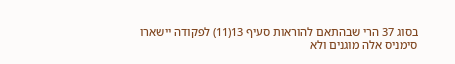בסוג 37 הרי שבהתאם להוראות סעיף 13(11) לפקודה יישארו סימניס אלה מוגנים ולא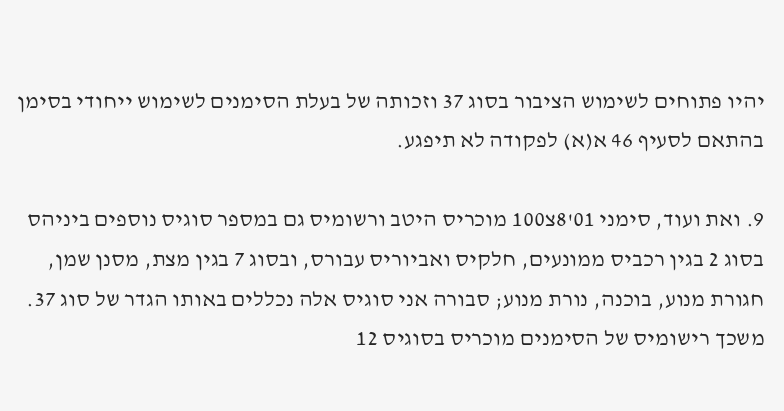יהיו פתוחים לשימוש הציבור בסוג 37 וזכותה של בעלת הסימנים לשימוש ייחודי בסימן בהתאם לסעיף 46 א(א) לפקודה לא תיפגע.

9. ואת ועוד, סימני 01'8צ100 מוכריס היטב ורשומיס גם במספר סוגיס נוספים ביניהס בסוג 2 בגין רכביס ממונעים, חלקיס ואביוריס עבורס, ובסוג 7 בגין מצת, מסנן שמן, חגורת מנוע, בוכנה, נורת מנוע; סבורה אני סוגיס אלה נכללים באותו הגדר של סוג 37. משכך רישומיס של הסימנים מוכריס בסוגיס 12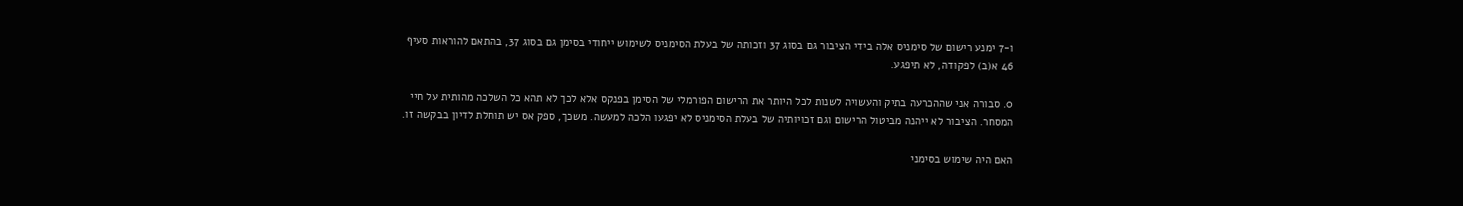ו-7 ימנע רישום של סימניס אלה בידי הציבור גם בסוג 37 וזכותה של בעלת הסימניס לשימוש ייחודי בסימן גם בסוג 37, בהתאם להוראות סעיף 46 א(ב) לפקודה, לא תיפגע.

0. סבורה אני שההכרעה בתיק והעשויה לשנות לכל היותר את הרישום הפורמלי של הסימן בפנקס אלא לכך לא תהא כל השלכה מהותית על חיי המסחר. הציבור לא ייהנה מביטול הרישום וגם זכויותיה של בעלת הסימניס לא יפגעו הלכה למעשה. משכך, ספק אס יש תוחלת לדיון בבקשה זו.

האם היה שימוש בסימני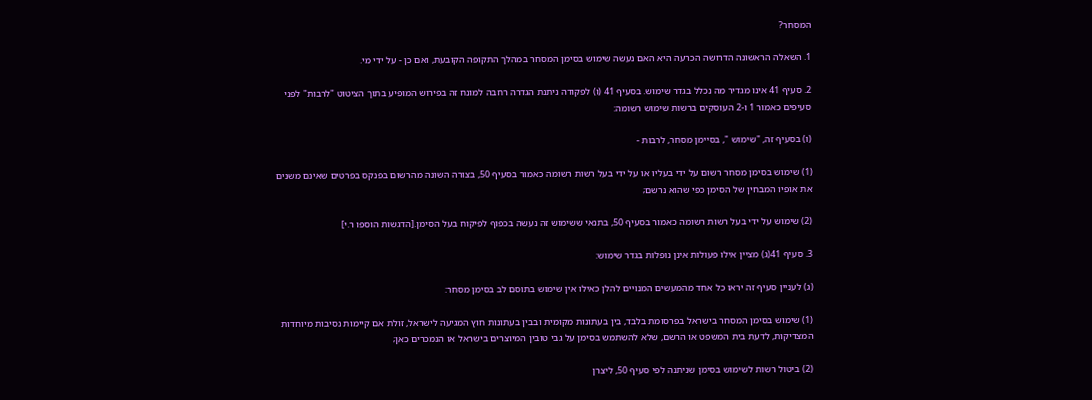המסחר?

1. השאלה הראשונה הדרושה הכרעה היא האם נעשה שימוש בסימן המסחר במהלך התקופה הקובעת, ואם כן - על ידי מי.

2. סעיף 41 אינו מגדיר מה נכלל בגדר שימוש. בסעיף 41 (ו) לפקודה ניתנת הגדרה רחבה למונח זה בפירוש המופיע בתוך הציטוט "לרבות" לפני סעיפים כאמור 1 ו-2 העוסקים ברשות שימוש רשומה:

(ו) בסעיף זה, "שימוש ", בסיימן מסחר, לרבות -

(1) שימוש בסימן מסחר רשום על ידי בעליו או על ידי בעל רשות רשומה כאמור בסעיף 50, בצורה השונה מהרשום בפנקס בפרטים שאינם משנים את אופיו המבחין של הסימן כפי שהוא נרשם;

(2) שימוש על ידי בעל רשות רשומה כאמור בסעיף 50, בתנאי ששימוש זה נעשה בכפוף לפיקוח בעל הסימן.[הדגשות הוספו ר.י]

3. סעיף 41(ג) מציין אילו פעולות אינן נופלות בגדר שימוש:

(ג) לעניין סעיף זה יראו כל אחד מהמעשים המנויים להלן כאילו אין שימוש בתוסם לב בסימן מסחר:

(1) שימוש בסימן המסחר בישראל בפרסומת בלבד, בין בעתונות מקומית ובבין בעתונות חוץ המגיעה לישראל, זולת אם קיימות נסיבות מיוחדות המצדיקות, לדעת בית המשפט או הרשם, שלא להשתמש בסימן על גבי טובין המיוצרים בישראל או הנמכרים כאן;

(2) ביטול רשות לשימוש בסימן שניתנה לפי סעיף 50, ליצרן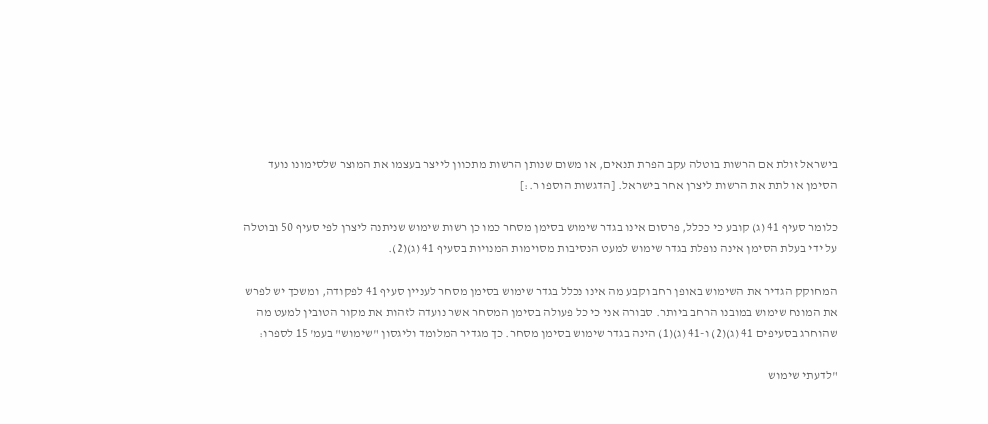בישראל זולת אם הרשות בוטלה עקב הפרת תנאים, או משום שנותן הרשות מתכוון לייצר בעצמו את המוצר שלסימונו נועד הסימן או לתת את הרשות ליצרן אחר בישראל. [הדגשות הוספו ר.:]

כלומר סעיף 41 (ג) קובע כי ככלל, פרסום אינו בגדר שימוש בסימן מסחר כמו כן רשות שימוש שניתנה ליצרן לפי סעיף 50 ובוטלה על ידי בעלת הסימן אינה נופלת בגדר שימוש למעט הנסיבות מסוימות המנויות בסעיף 41 (ג)(2).

המחוקק הגדיר את השימוש באופן רחב וקבע מה אינו נכלל בגדר שימוש בסימן מסחר לעניין סעיף 41 לפקודה, ומשכך יש לפרש את המונח שימוש במובנו הרחב ביותר. סבורה אני כי כל פעולה בסימן המסחר אשר נועדה לזהות את מקור הטובין למעט מה שהוחרג בסעיפים 41 (ג)(2) ו-41 (ג)(1) הינה בגדר שימוש בסימן מסחר. כך מגדיר המלומד וליגסון "שימוש" בעמ' 15 לספרו:

"לדעתי שימוש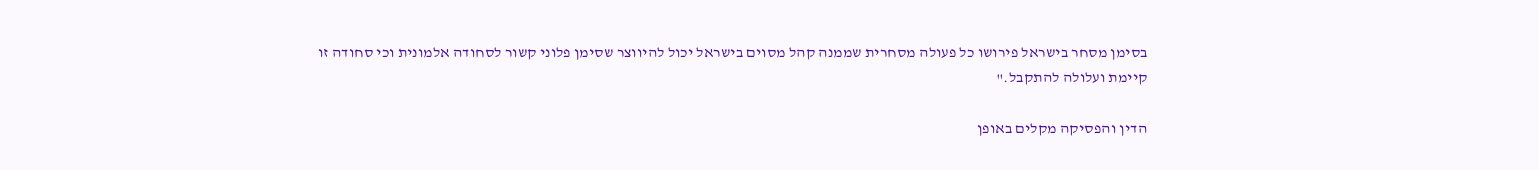בסימן מסחר בישראל פירושו כל פעולה מסחרית שממנה קהל מסוים בישראל יכול להיווצר שסימן פלוני קשור לסחודה אלמונית וכי סחודה זו קיימת ועלולה להתקבל."

הדין והפסיקה מקלים באופן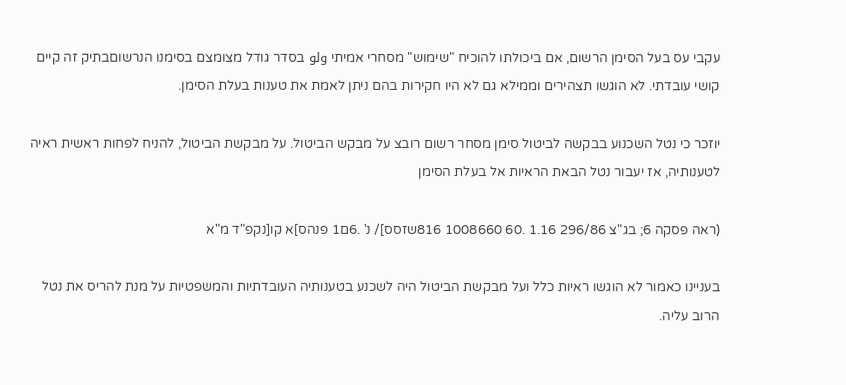עקבי עס בעל הסימן הרשום, אם ביכולתו להוכיח "שימוש" מסחרי אמיתי ولو בסדר גודל מצומצם בסימנו הנרשוםבתיק זה קיים קושי עובדתי. לא הוגשו תצהירים וממילא גם לא היו חקירות בהם ניתן לאמת את טענות בעלת הסימן.

יוזכר כי נטל השכנוע בבקשה לביטול סימן מסחר רשום רובצ על מבקש הביטול. על מבקשת הביטול, להניח לפחות ראשית ראיה לטענותיה, אז יעבור נטל הבאת הראיות אל בעלת הסימן

(ראה פסקה 6; בג"צ 296/86 1.16 .60 1008660 816שזסס]/ נ' .6ם1 פנהס]א קו[נקפ"ד מ"א

בעניינו כאמור לא הוגשו ראיות כלל ועל מבקשת הביטול היה לשכנע בטענותיה העובדתיות והמשפטיות על מנת להריס את נטל הרוב עליה.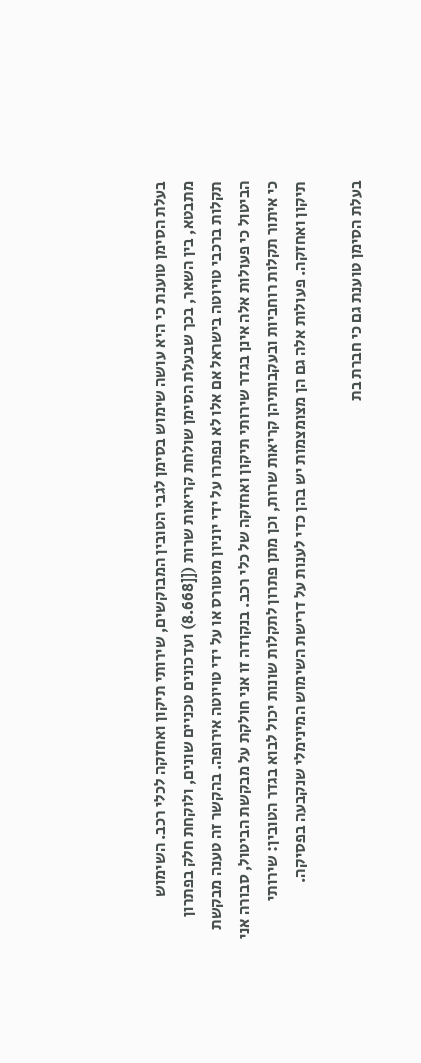בעלת הסימן טוענת כי היא עושה שימוש בסימן לגבי הטובין המבוקשים, שירותי תיקון ואחזקה לכלי רכב. השימוש מתבטא, בין השאר, בכך שבעלת הסימן שולחת קריאות שרות ([[8.668) ועדכונים טכניים שונים, ולוקחת חלק בפתרון תקלות ברכבי טויוטה בישראל אם אלו לא נפתרו על ידי יוניון מוטורס או על ידי טויוטה אירופה. בהקשר זה טענה מבקשת הביטול כי פעולות אלה אינן בגדר שירותי תיקון ואחזקה של כלי רכב. בנקודה זו אני חולקת על מבקשת הביטול, סבורה אני כי איתור תקלות רוחביות ובעקבותיהן קריאות שרות, וכן מתן פתרון לתקלות שונות יכול לבוא בגדר הטובין: שירותי תיקון ואחזקה. פעולות אלה גם הן מצומצמות יש בהן כדי לענות על דרישת השימוש המינימלי שנקבעה בפסיקה.

בעלת הסימן טוענת גם כי חברת בת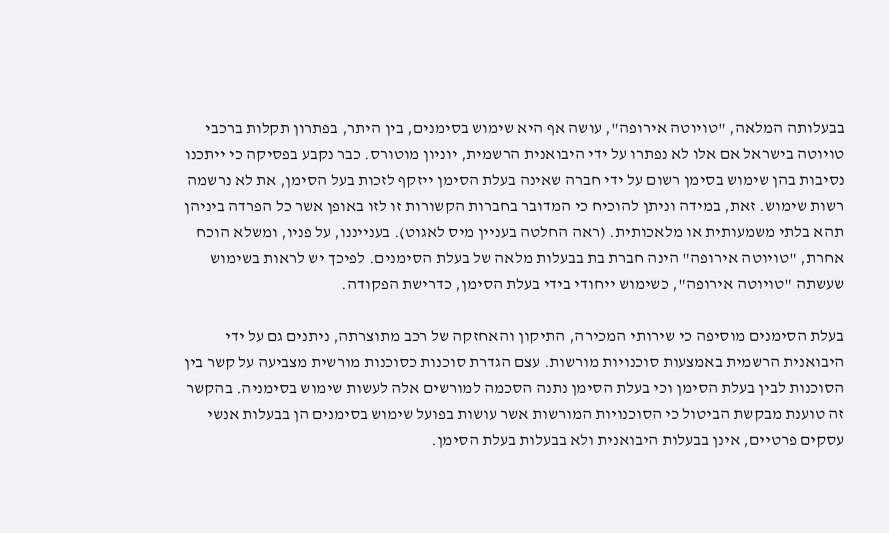בבעלותה המלאה, "טויוטה אירופה", עושה אף היא שימוש בסימנים, בין היתר, בפתרון תקלות ברכבי טויוטה בישראל אם אלו לא נפתרו על ידי היבואנית הרשמית, יוניון מוטורס. כבר נקבע בפסיקה כי ייתכנו נסיבות בהן שימוש בסימן רשום על ידי חברה שאינה בעלת הסימן ייזקף לזכות בעל הסימן, את לא נרשמה רשות שימוש. זאת, במידה וניתן להוכיח כי המדובר בחברות הקשורות זו לזו באופן אשר כל הפרדה ביניהן תהא בלתי משמעותית או מלאכותית. (ראה החלטה בעניין מיס לאגוט). בענייננו, על פניו, ומשלא הוכח אחרת, "טויוטה אירופה" הינה חברת בת בבעלות מלאה של בעלת הסימנים. לפיכך יש לראות בשימוש שעשתה "טויוטה אירופה", כשימוש ייחודי בידי בעלת הסימן, כדרישת הפקודה.

בעלת הסימנים מוסיפה כי שירותי המכירה, התיקון והאחזקה של רכב מתוצרתה, ניתנים גם על ידי היבואנית הרשמית באמצעות סוכנויות מורשות. עצם הגדרת סוכנות כסוכנות מורשית מצביעה על קשר בין הסוכנות לבין בעלת הסימן וכי בעלת הסימן נתנה הסכמה למורשים אלה לעשות שימוש בסימניה. בהקשר זה טוענת מבקשת הביטול כי הסוכנויות המורשות אשר עושות בפועל שימוש בסימנים הן בבעלות אנשי עסקים פרטיים, אינן בבעלות היבואנית ולא בבעלות בעלת הסימן.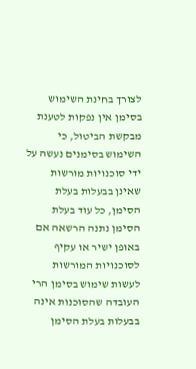לצורך בחינת השימוש בסימן אין נפקות לטענת מבקשת הביטול, כי השימוש בסימנים נעשה על ידי סוכנויות מורשות שאינן בבעלות בעלת הסימן, כל עוד בעלת הסימן נתנה הרשאה אם באופן ישיר או עקיף לסוכנויות המורשות לעשות שימוש בסימן הרי העובדה שהסוכנות אינה בבעלות בעלת הסימן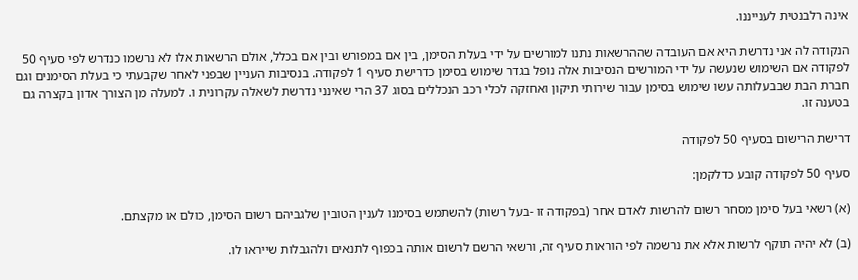אינה רלבנטית לענייננו.

הנקודה לה אני נדרשת היא אם העובדה שההרשאות נתנו למורשים על ידי בעלת הסימן, בין אם במפורש ובין אם בכלל, אולם הרשאות אלו לא נרשמו כנדרש לפי סעיף 50 לפקודה אם השימוש שנעשה על ידי המורשים הנסיבות אלה נופל בגדר שימוש בסימן כדרישת סעיף 1 לפקודה. בנסיבות העניין שבפני לאחר שקבעתי כי בעלת הסימנים וגם חברת הבת שבבעלותה עשו שימוש בסימן עבור שירותי תיקון ואחזקה לכלי רכב הנכללים בסוג 37 הרי שאינני נדרשת לשאלה עקרונית ו. למעלה מן הצורך אדון בקצרה גם בטענה זו.

דרישת הרישום בסעיף 50 לפקודה

סעיף 50 לפקודה קובע כדלקמן:

(א) רשאי בעל סימן מסחר רשום להרשות לאדם אחר (בפקודה זו -בעל רשות) להשתמש בסימנו לענין הטובין שלגביהם רשום הסימן, כולם או מקצתם.

(ב) לא יהיה תוקף לרשות אלא את נרשמה לפי הוראות סעיף זה, ורשאי הרשם לרשום אותה בכפוף לתנאים ולהגבלות שייראו לו.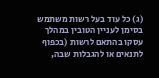(ג) כל עוד בעל רשות משתמש בסימן לעניין הטובין במהלך עסקו בהתאם לרשות (בכפוף לתנאים או להגבלות שבה,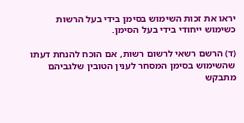יראו את זכות השימוש בסימן בידי בעל הרשות כשימוש ייחודי בידי בעל הסימן.

(ד) הרשם רשאי לרשום רשות, אם הוכח להנחת דעתו שהשימוש בסימן המסחר לענין הטובין שלגביהם מתבקש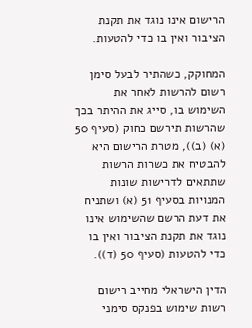הרישום אינו נוגד את תקנת הציבור ואין בו כדי להטעות.

המחוקק, כשהתיר לבעל סימן רשום להרשות לאחר את השימוש בו, סייג את ההיתר בכך שהרשות תירשם כחוק (סעיף 50 (א) (ב)), מטרת הרישום היא להבטיח את כשרות הרשות שתתאים לדרישות שונות המנויות בסעיף 51 (א) ושתניח את דעת הרשם שהשימוש אינו נוגד את תקנת הציבור ואין בו כדי להטעות (סעיף 50 (ד)).

הדין הישראלי מחייב רישום רשות שימוש בפנקס סימני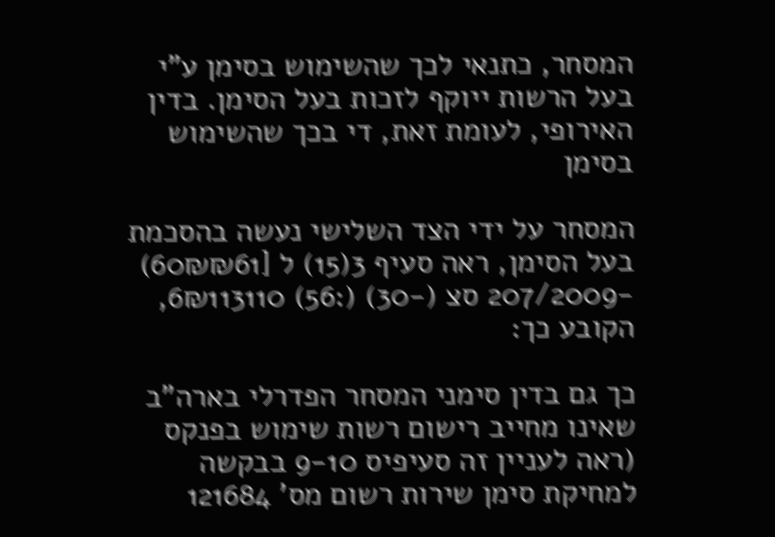המסחר, כתנאי לכך שהשימוש בסימן ע"י בעל הרשות ייוקף לזכות בעל הסימן. בדין האירופי, לעומת זאת, די בכך שהשימוש בסימן

המסחר על ידי הצד השלישי נעשה בהסכמת בעל הסימן, ראה סעיף 3(15) ל [60₪₪61) -207/2009 סצ (-30) (:56) 6₪113110, הקובע כך:

כך גם בדין סימני המסחר הפדרלי בארה"ב שאינו מחייב רישום רשות שימוש בפנקס (ראה לעניין זה סעיפיס 9-10 בבקשה למחיקת סימן שירות רשום מס' 121684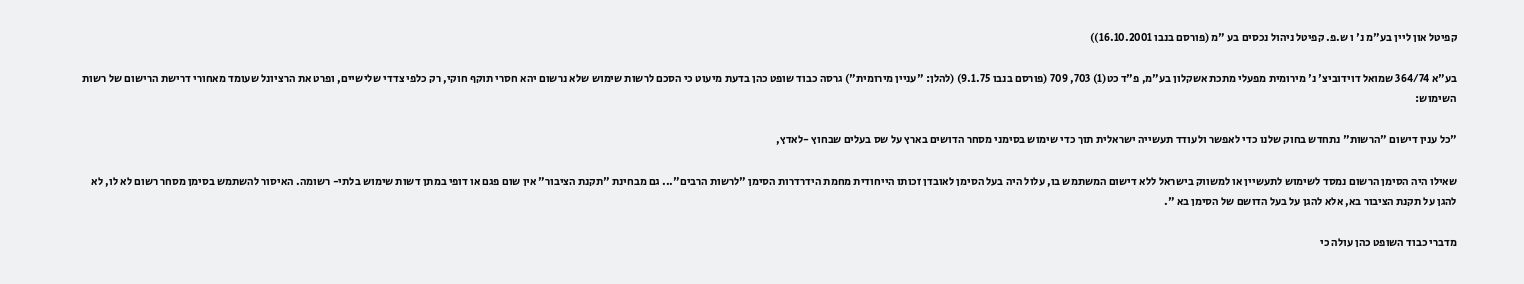קפיטל און ליין בע"מ נ' ו ש.פ. קפיטל ניהול נכסים בע "מ (פורסם בנבו 16.10.2001))

בע"א 364/74 שמואל דוידוביצ' נ' מירומית מפעלי מתכת אשקלון בע"מ, פ"ד כט(1) 703, 709 (פורסם בנבו 9.1.75) (להלן: "עניין מירומית") גרסה כבוד שופט כהן בדעת מיעוט כי הסכם לרשות שימוש שלא נרשום יהא חסרי תוקף חוקי, רק כלפי צדדי שלישיים, ופרט את הרציונל שעומד מאחורי דרישת הרישום של רשות השימוש:

"כל ענין דישום "הרשות" נתחדש בחוק שלנו כדי לאפשר ולעודד תעשייה ישראלית תוך כדי שימוש בסימני מסחר הדושים בארץ על שס בעלים שבחוץ -לאדץ,

שאילו היה הסימן הרשום נמסד לשימוש לתעשיין או למשווק בישראל ללא דישום המשתמש בו, עלול היה בעל הסימן לאובדן זכותו הייחודית מחמת הידרדרות הסימן "לרשות הרבים"... גם מבחינת "תקנת הציבור" אין שום פגם או דופי במתן דשות שימוש בלתי- רשומה. האיסור להשתמש בסימן מסחר רשום לא לו, לא להגן על תקנת הציבור בא, אלא להגן על בעל הדושם של הסימן בא ".

מדברי כבוד השופט כהן עולה כי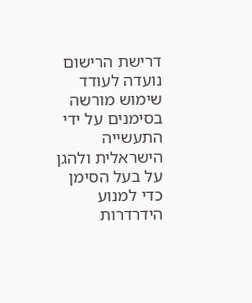דרישת הרישום נועדה לעודד שימוש מורשה בסימנים על ידי התעשייה הישראלית ולהגן על בעל הסימן כדי למנוע הידרדרות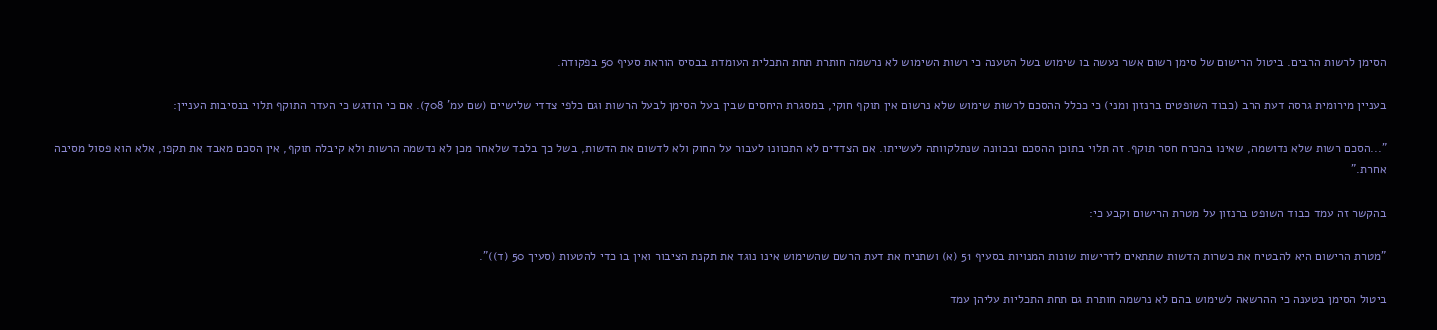הסימן לרשות הרבים. ביטול הרישום של סימן רשום אשר נעשה בו שימוש בשל הטענה כי רשות השימוש לא נרשמה חותרת תחת התכלית העומדת בבסיס הוראת סעיף 50 בפקודה.

בעניין מירומית גרסה דעת הרב (כבוד השופטים ברנזון ומני) כי ככלל ההסכם לרשות שימוש שלא נרשום אין תוקף חוקי, במסגרת היחסים שבין בעל הסימן לבעל הרשות וגם כלפי צדדי שלישיים (שם עמ' 708). אם כי הודגש כי העדר התוקף תלוי בנסיבות העניין:

"...הסכם רשות שלא נדושמה, שאינו בהכרח חסר תוקף. זה תלוי בתוכן ההסכם ובכוונה שנתלקוותה לעשייתו. אם הצדדים לא התכוונו לעבור על החוק ולא לדשום את הדשות, בשל כך בלבד שלאחר מכן לא נדשמה הרשות ולא קיבלה תוקף, אין הסכם מאבד את תקפו, אלא הוא פסול מסיבה אחרת."

בהקשר זה עמד כבוד השופט ברנזון על מטרת הרישום וקבע כי:

"מטרת הרישום היא להבטיח את כשרות הדשות שתתאים לדרישות שונות המנויות בסעיף 51 (א) ושתניח את דעת הרשם שהשימוש אינו נוגד את תקנת הציבור ואין בו כדי להטעות (סעיך 50 (ד))".

ביטול הסימן בטענה כי ההרשאה לשימוש בהם לא נרשמה חותרת גם תחת התכליות עליהן עמד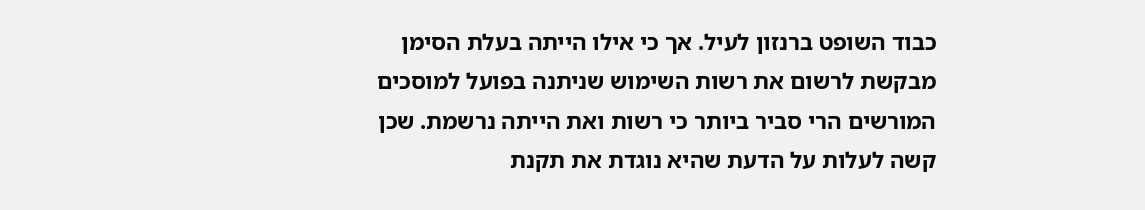כבוד השופט ברנזון לעיל. אך כי אילו הייתה בעלת הסימן מבקשת לרשום את רשות השימוש שניתנה בפועל למוסכים המורשים הרי סביר ביותר כי רשות ואת הייתה נרשמת. שכן קשה לעלות על הדעת שהיא נוגדת את תקנת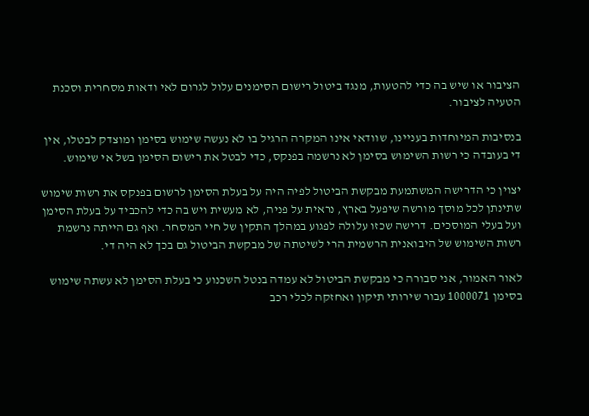הציבור או שיש בה כדי להטעות, מנגד ביטול רישום הסימנים עלול לגרום לאי ודאות מסחרית וסכנת הטעיה לציבור.

בנסיבות המיוחדות בעניינו, שוודאי אינו המקרה הרגיל בו לא נעשה שימוש בסימן ומוצדק לבטלו, אין די בעובדה כי רשות השימוש בסימן לא נרשמה בפנקס, כדי לבטל את רישום הסימן בשל אי שימוש.

יצוין כי הדרישה המשתמעת מבקשת הביטול לפיה היה על בעלת הסימן לרשום בפנקס את רשות שימוש שתינתן לכל מוסך מורשה שיפעל בארץ, נראית על פניה, לא מעשית ויש בה כדי להכביד על בעלת הסימן ועל בעלי המוסכים. דרישה שכזו עלולה לפגוע במהלך התקין של חיי המסחר. ואף גם הייתה נרשמת רשות השימוש של היבואנית הרשמית הרי לשיטתה של מבקשת הביטול גם בכך לא היה די.

לאור האמור, אני סבורה כי מבקשת הביטול לא עמדה בנטל השכנוע כי בעלת הסימן לא עשתה שימוש בסימן 1000071 עבור שירותי תיקון ואחזקה לכלי רכב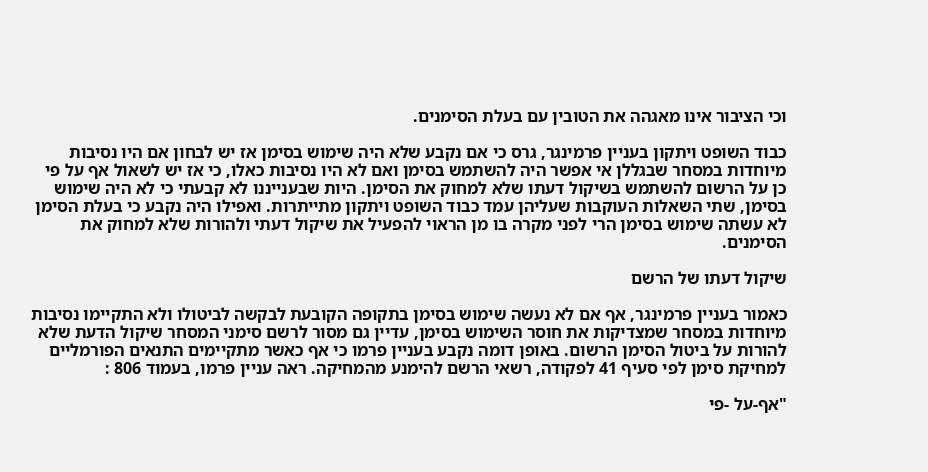וכי הציבור אינו מאגהה את הטובין עם בעלת הסימנים.

כבוד השופט ויתקון בעניין פרמינגר, גרס כי אם נקבע שלא היה שימוש בסימן אז יש לבחון אם היו נסיבות מיוחדות במסחר שבגללן אי אפשר היה להשתמש בסימן ואם לא היו נסיבות כאלו, כי אז יש לשאול אף על פי כן על הרשום להשתמש בשיקול דעתו שלא למחוק את הסימן. היות שבענייננו לא קבעתי כי לא היה שימוש בסימן, שתי השאלות העוקבות שעליהן עמד כבוד השופט ויתקון מתייתרות. ואפילו היה נקבע כי בעלת הסימן לא עשתה שימוש בסימן הרי לפני מקרה בו מן הראוי להפעיל את שיקול דעתי ולהורות שלא למחוק את הסימנים.

שיקול דעתו של הרשם

כאמור בעניין פרמינגר, אף אם לא נעשה שימוש בסימן בתקופה הקובעת לבקשה לביטולו ולא התקיימו נסיבות מיוחדות במסחר שמצדיקות את חוסר השימוש בסימן, עדיין גם מסור לרשם סימני המסחר שיקול הדעת שלא להורות על ביטול הסימן הרשום. באופן דומה נקבע בעניין פרמו כי אף כאשר מתקיימים התנאים הפורמליים למחיקת סימן לפי סעיף 41 לפקודה, רשאי הרשם להימנע מהמחיקה. ראה עניין פרמו, בעמוד 806 :

"אף-על -פי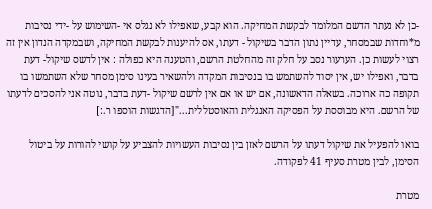-כן לא נעתר הדשם המלומד לבקשת המחיקה. הוא קבע, שאפילו לא נגלס אי -השימוש על -ידי נסיבות מ*וחדות שבמסחר, עדיין נתון הדבר בשיקול - דעתו, אס להיענות לבקשת המחיקה, ושבמקדה הנדון אין זה רצוי לעשות כן. הערעור נסב על חלק זה מהחלטת הרשם, והטענה היא כפולה : אין לדשס שיקול- דעת בדבר, ואפילו יש, אין יסוד להשתמש בו בנסיבות המקדה ולהשאיר בעינו סימן מסחר שלא השתמשו בו תקופה כה ארוכה. בשאלה הדאשונה, אם יש או אם אין לרשם שיקול -דעת בדבר, נוטה אני להסכים לדעתו של הרשם. היא מבוססת על הפסיקה האנגלית והאוסטללית..."[הדגשות הוספו ר.:]

בואו להפעיל את שיקול דעתו על הרשם לאזן בין נסיבות העשויות להצביע על קושי להורות על ביטול הסימן, לבין מטרת סעיף 41 לפקודה.

מטרת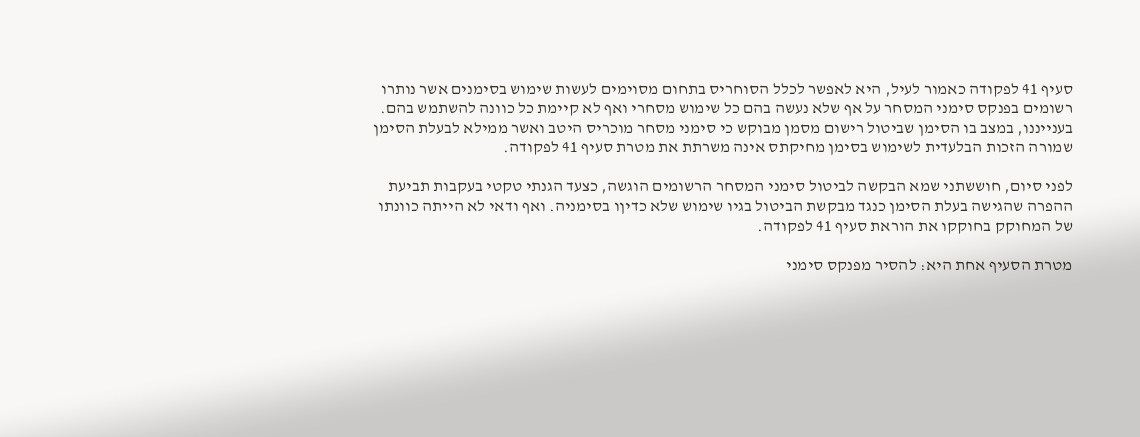סעיף 41 לפקודה כאמור לעיל, היא לאפשר לכלל הסוחריס בתחום מסוימים לעשות שימוש בסימנים אשר נותרו רשומים בפנקס סימני המסחר על אף שלא נעשה בהם כל שימוש מסחרי ואף לא קיימת כל כוונה להשתמש בהם. בענייננו, במצב בו הסימן שביטול רישום מסמן מבוקש כי סימני מסחר מוכריס היטב ואשר ממילא לבעלת הסימן שמורה הזכות הבלעדית לשימוש בסימן מחיקתס אינה משרתת את מטרת סעיף 41 לפקודה.

לפני סיום, חוששתני שמא הבקשה לביטול סימני המסחר הרשומים הוגשה, כצעד הגנתי טקטי בעקבות תביעת ההפרה שהגישה בעלת הסימן כנגד מבקשת הביטול בגיו שימוש שלא כדיןו בסימניה. ואף ודאי לא הייתה כוונתו של המחוקק בחוקקו את הוראת סעיף 41 לפקודה.

מטרת הסעיף אחת היא: להסיר מפנקס סימני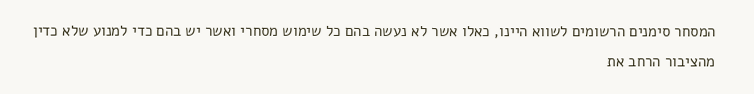המסחר סימנים הרשומים לשווא היינו, כאלו אשר לא נעשה בהם כל שימוש מסחרי ואשר יש בהם כדי למנוע שלא כדין מהציבור הרחב את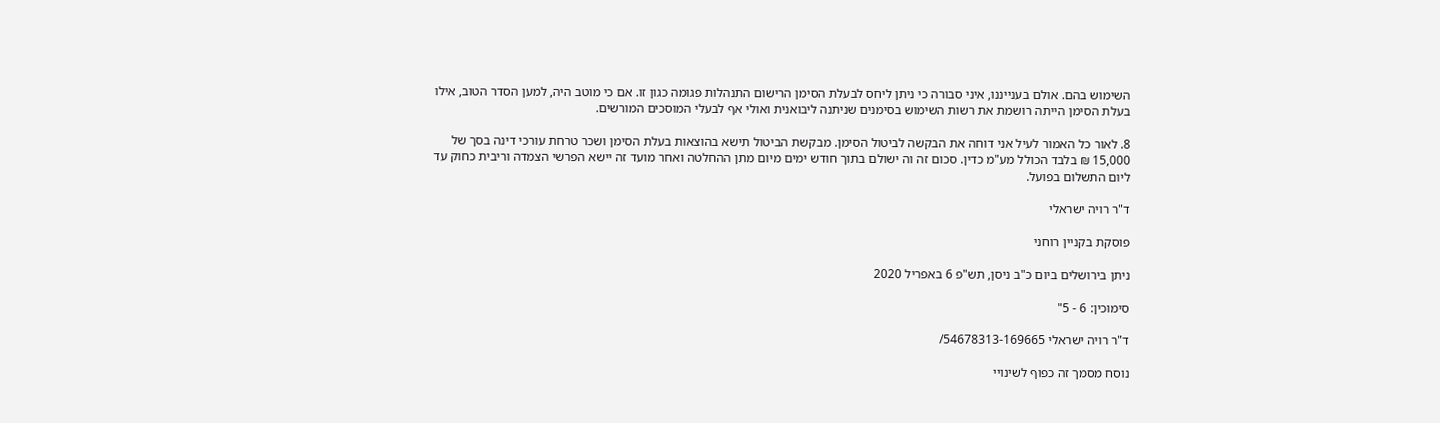השימוש בהם. אולם בענייננו, איני סבורה כי ניתן ליחס לבעלת הסימן הרישום התנהלות פגומה כגון זו. אם כי מוטב היה, למען הסדר הטוב, אילו בעלת הסימן הייתה רושמת את רשות השימוש בסימנים שניתנה ליבואנית ואולי אף לבעלי המוסכים המורשים.

8. לאור כל האמור לעיל אני דוחה את הבקשה לביטול הסימן. מבקשת הביטול תישא בהוצאות בעלת הסימן ושכר טרחת עורכי דינה בסך של 15,000 ₪ בלבד הכולל מע"מ כדין. סכום זה וה ישולם בתוך חודש ימים מיום מתן ההחלטה ואחר מועד זה יישא הפרשי הצמדה וריבית כחוק עד ליום התשלום בפועל.

ד"ר רויה ישראלי

פוסקת בקניין רוחני

ניתן בירושלים ביום כ"ב ניסן, תש"פ 6 באפריל 2020

סימוכין: 6 - 5"

ד"ר רויה ישראלי 54678313-169665/

נוסח מסמך זה כפוף לשינויי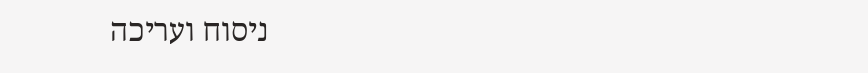ניסוח ועריכה